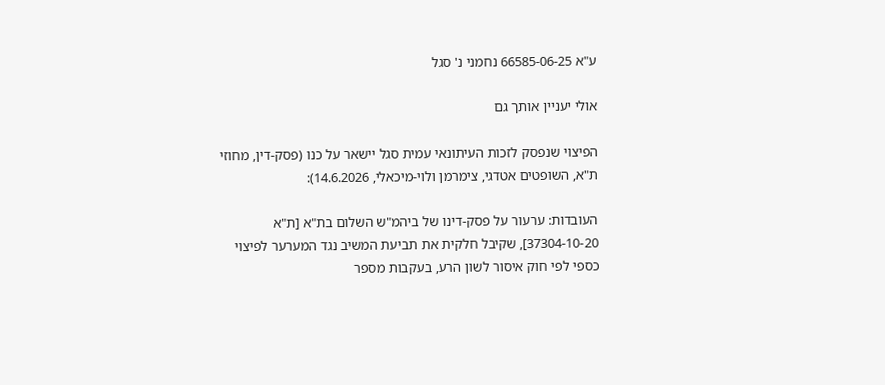ע"א 66585-06-25 נחמני נ' סגל

אולי יעניין אותך גם

הפיצוי שנפסק לזכות העיתונאי עמית סגל יישאר על כנו (פסק-דין, מחוזי ת"א, השופטים אטדגי, צימרמן ולוי-מיכאלי, 14.6.2026):

העובדות: ערעור על פסק-דינו של ביהמ"ש השלום בת"א [ת"א 37304-10-20], שקיבל חלקית את תביעת המשיב נגד המערער לפיצוי כספי לפי חוק איסור לשון הרע, בעקבות מספר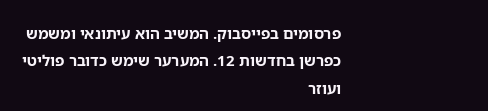פרסומים בפייסבוק. המשיב הוא עיתונאי ומשמש כפרשן בחדשות 12. המערער שימש כדובר פוליטי ועוזר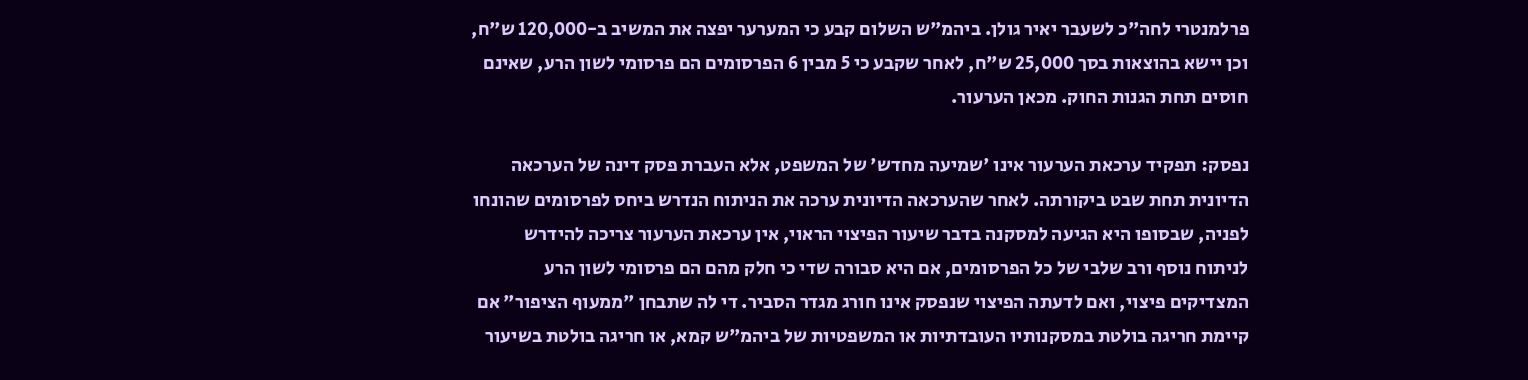פרלמנטרי לחה"כ לשעבר יאיר גולן. ביהמ"ש השלום קבע כי המערער יפצה את המשיב ב-120,000 ש"ח, וכן יישא בהוצאות בסך 25,000 ש"ח, לאחר שקבע כי 5 מבין 6 הפרסומים הם פרסומי לשון הרע, שאינם חוסים תחת הגנות החוק. מכאן הערעור.

נפסק: תפקיד ערכאת הערעור אינו 'שמיעה מחדש' של המשפט, אלא העברת פסק דינה של הערכאה הדיונית תחת שבט ביקורתה. לאחר שהערכאה הדיונית ערכה את הניתוח הנדרש ביחס לפרסומים שהונחו לפניה, שבסופו היא הגיעה למסקנה בדבר שיעור הפיצוי הראוי, אין ערכאת הערעור צריכה להידרש לניתוח נוסף ורב שלבי של כל הפרסומים, אם היא סבורה שדי כי חלק מהם הם פרסומי לשון הרע המצדיקים פיצוי, ואם לדעתה הפיצוי שנפסק אינו חורג מגדר הסביר. די לה שתבחן "ממעוף הציפור" אם קיימת חריגה בולטת במסקנותיו העובדתיות או המשפטיות של ביהמ"ש קמא, או חריגה בולטת בשיעור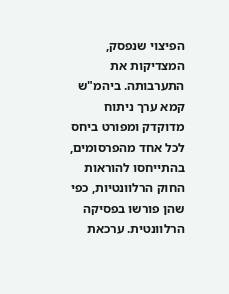הפיצוי שנפסק, המצדיקות את התערבותה. ביהמ"ש קמא ערך ניתוח מדוקדק ומפורט ביחס לכל אחד מהפרסומים, בהתייחסו להוראות החוק הרלוונטיות, כפי שהן פורשו בפסיקה הרלוונטית. ערכאת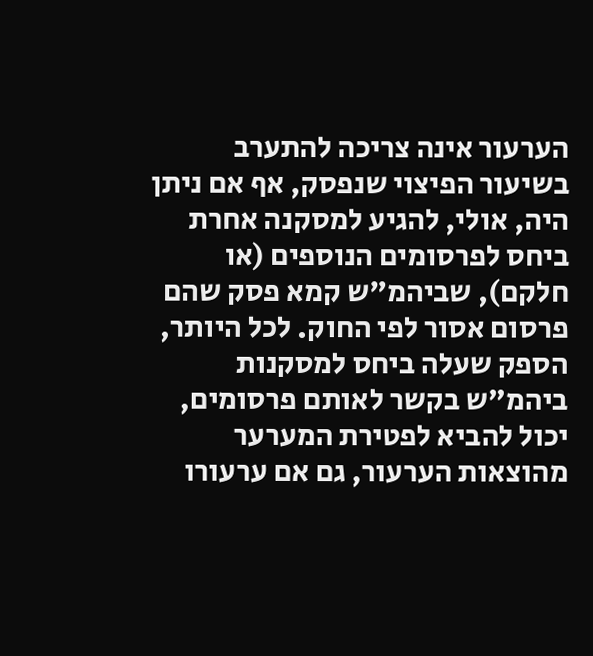הערעור אינה צריכה להתערב בשיעור הפיצוי שנפסק, אף אם ניתן היה, אולי, להגיע למסקנה אחרת ביחס לפרסומים הנוספים (או חלקם), שביהמ"ש קמא פסק שהם פרסום אסור לפי החוק. לכל היותר, הספק שעלה ביחס למסקנות ביהמ"ש בקשר לאותם פרסומים, יכול להביא לפטירת המערער מהוצאות הערעור, גם אם ערעורו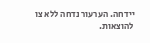יידחה. הערעור נדחה ללא צו להוצאות.